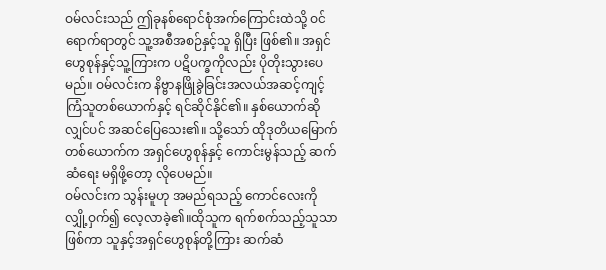ဝမ်လင်းသည် ဤခုနစ်ရောင်စုံအက်ကြောင်းထဲသို့ ဝင်ရောက်ရာတွင် သူ့အစီအစဉ်နှင့်သူ ရှိပြီး ဖြစ်၏။ အရှင်ဟွေစုန်နှင့်သူ့ကြားက ပဋိပက္ခကိုလည်း ပိုတိုးသွားပေမည်။ ဝမ်လင်းက နိဗ္ဗာနဖြိုခွဲခြင်းအလယ်အဆင့်ကျင့်ကြံသူတစ်ယောက်နှင့် ရင်ဆိုင်နိုင်၏။ နှစ်ယောက်ဆိုလျှင်ပင် အဆင်ပြေသေး၏။ သို့သော် ထိုဒုတိယမြောက်တစ်ယောက်က အရှင်ဟွေစုန်နှင့် ကောင်းမွန်သည့် ဆက်ဆံရေး မရှိဖို့တော့ လိုပေမည်။
ဝမ်လင်းက သွန်းမူဟု အမည်ရသည့် ကောင်လေးကို လျှို့ဝှက်၍ လေ့လာခဲ့၏။ထိုသူက ရက်စက်သည့်သူသာ ဖြစ်ကာ သူနှင့်အရှင်ဟွေစုန်တို့ကြား ဆက်ဆံ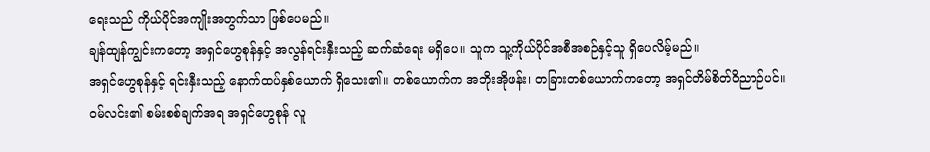ရေးသည် ကိုယ်ပိုင်အကျိုးအတွက်သာ ဖြစ်ပေမည်။
ချန်ထျန်ကျွင်းကတော့ အရှင်ဟွေစုန်နှင့် အလွန်ရင်းနှီးသည့် ဆက်ဆံရေး မရှိပေ။ သူက သူ့ကိုယ်ပိုင်အစီအစဉ်နှင့်သူ ရှိပေလိမ့်မည်။
အရှင်ဟွေစုန်နှင့် ရင်းနှီးသည့် နောက်ထပ်နှစ်ယောက် ရှိသေး၏။ တစ်ယောက်က အဘိုးအိုဖန်း၊ တခြားတစ်ယောက်ကတော့ အရှင်တိမ်စိတ်ဝိညာဉ်ပင်။
ဝမ်လင်း၏ စမ်းစစ်ချက်အရ အရှင်ဟွေစုန် လူ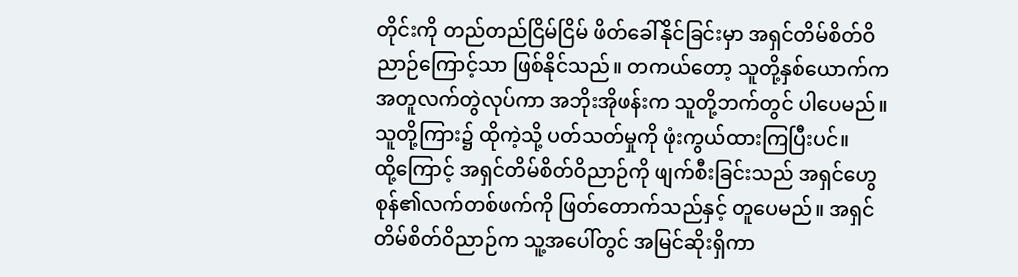တိုင်းကို တည်တည်ငြိမ်ငြိမ် ဖိတ်ခေါ်နိုင်ခြင်းမှာ အရှင်တိမ်စိတ်ဝိညာဉ်ကြောင့်သာ ဖြစ်နိုင်သည်။ တကယ်တော့ သူတို့နှစ်ယောက်က အတူလက်တွဲလုပ်ကာ အဘိုးအိုဖန်းက သူတို့ဘက်တွင် ပါပေမည်။သူတို့ကြား၌ ထိုကဲ့သို့ ပတ်သတ်မှုကို ဖုံးကွယ်ထားကြပြီးပင်။
ထို့ကြောင့် အရှင်တိမ်စိတ်ဝိညာဉ်ကို ဖျက်စီးခြင်းသည် အရှင်ဟွေစုန်၏လက်တစ်ဖက်ကို ဖြတ်တောက်သည်နှင့် တူပေမည်။ အရှင်တိမ်စိတ်ဝိညာဉ်က သူ့အပေါ်တွင် အမြင်ဆိုးရှိကာ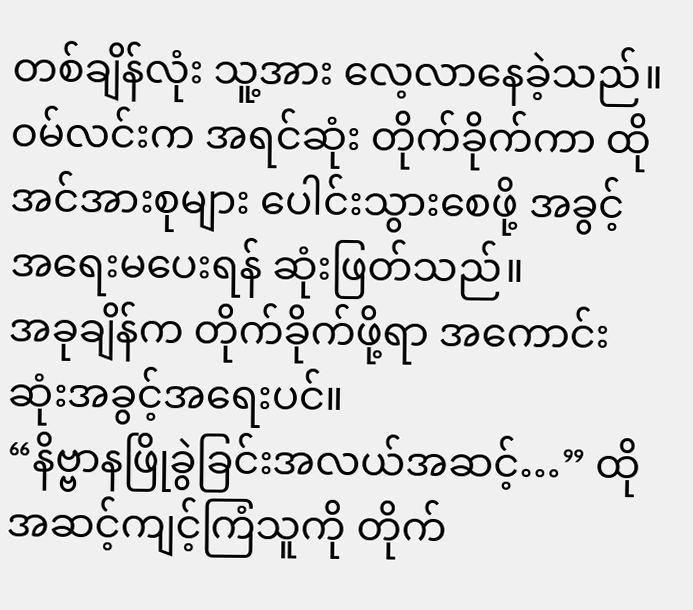တစ်ချိန်လုံး သူ့အား လေ့လာနေခဲ့သည်။ ဝမ်လင်းက အရင်ဆုံး တိုက်ခိုက်ကာ ထိုအင်အားစုများ ပေါင်းသွားစေဖို့ အခွင့်အရေးမပေးရန် ဆုံးဖြတ်သည်။
အခုချိန်က တိုက်ခိုက်ဖို့ရာ အကောင်းဆုံးအခွင့်အရေးပင်။
“နိဗ္ဗာနဖြိုခွဲခြင်းအလယ်အဆင့်…” ထိုအဆင့်ကျင့်ကြံသူကို တိုက်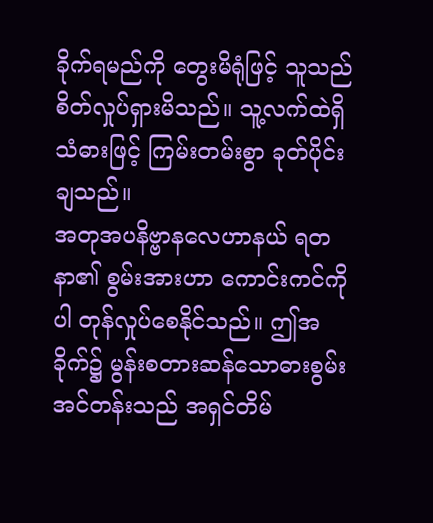ခိုက်ရမည်ကို တွေးမိရုံဖြင့် သူသည် စိတ်လှုပ်ရှားမိသည်။ သူ့လက်ထဲရှိသံဓားဖြင့် ကြမ်းတမ်းစွာ ခုတ်ပိုင်းချသည်။
အတုအပနိဗ္ဗာနလေဟာနယ် ရတနာ၏ စွမ်းအားဟာ ကောင်းကင်ကိုပါ တုန်လှုပ်စေနိုင်သည်။ ဤအခိုက်၌ မွန်းစတားဆန်သောဓားစွမ်းအင်တန်းသည် အရှင်တိမ်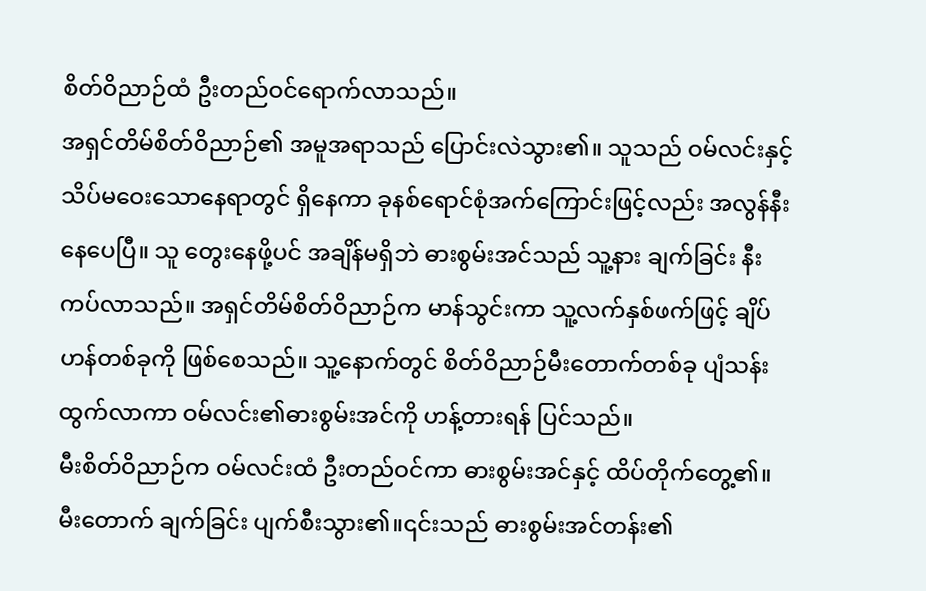စိတ်ဝိညာဉ်ထံ ဦးတည်ဝင်ရောက်လာသည်။
အရှင်တိမ်စိတ်ဝိညာဉ်၏ အမူအရာသည် ပြောင်းလဲသွား၏။ သူသည် ဝမ်လင်းနှင့် သိပ်မဝေးသောနေရာတွင် ရှိနေကာ ခုနစ်ရောင်စုံအက်ကြောင်းဖြင့်လည်း အလွန်နီးနေပေပြီ။ သူ တွေးနေဖို့ပင် အချိန်မရှိဘဲ ဓားစွမ်းအင်သည် သူ့နား ချက်ခြင်း နီးကပ်လာသည်။ အရှင်တိမ်စိတ်ဝိညာဉ်က မာန်သွင်းကာ သူ့လက်နှစ်ဖက်ဖြင့် ချိပ်ဟန်တစ်ခုကို ဖြစ်စေသည်။ သူ့နောက်တွင် စိတ်ဝိညာဉ်မီးတောက်တစ်ခု ပျံသန်းထွက်လာကာ ဝမ်လင်း၏ဓားစွမ်းအင်ကို ဟန့်တားရန် ပြင်သည်။
မီးစိတ်ဝိညာဉ်က ဝမ်လင်းထံ ဦးတည်ဝင်ကာ ဓားစွမ်းအင်နှင့် ထိပ်တိုက်တွေ့၏။ မီးတောက် ချက်ခြင်း ပျက်စီးသွား၏။၎င်းသည် ဓားစွမ်းအင်တန်း၏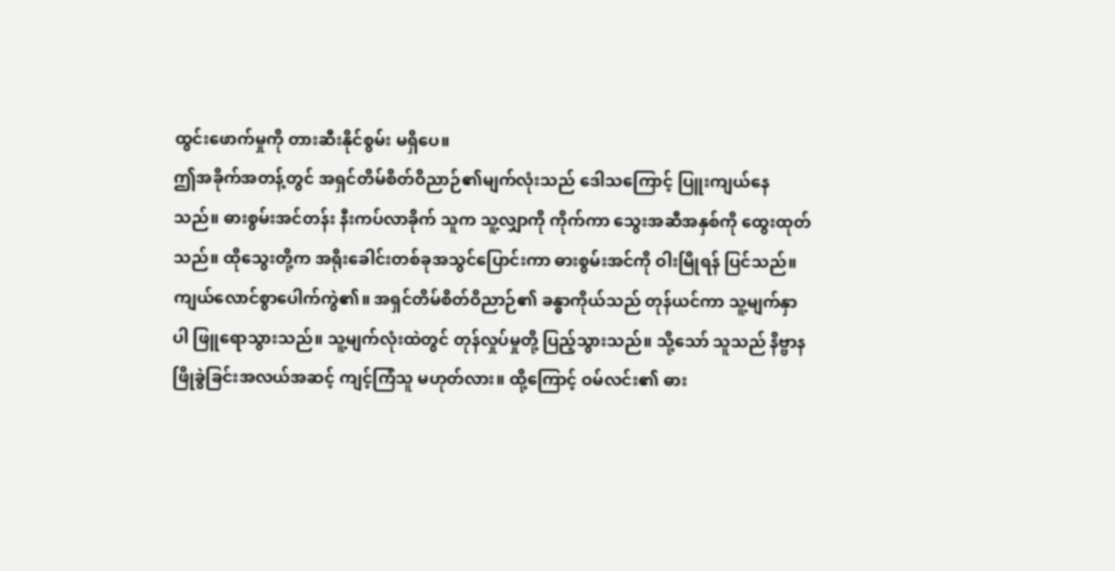ထွင်းဖောက်မှုကို တားဆီးနိုင်စွမ်း မရှိပေ။
ဤအခိုက်အတန့်တွင် အရှင်တိမ်စိတ်ဝိညာဉ်၏မျက်လုံးသည် ဒေါသကြောင့် ပြူးကျယ်နေသည်။ ဓားစွမ်းအင်တန်း နီးကပ်လာခိုက် သူက သူ့လျှာကို ကိုက်ကာ သွေးအဆီအနှစ်ကို ထွေးထုတ်သည်။ ထိုသွေးတို့က အရိုးခေါင်းတစ်ခုအသွင်ပြောင်းကာ ဓားစွမ်းအင်ကို ဝါးမြိုရန် ပြင်သည်။
ကျယ်လောင်စွာပေါက်ကွဲ၏။ အရှင်တိမ်စိတ်ဝိညာဉ်၏ ခန္ဓာကိုယ်သည် တုန်ယင်ကာ သူ့မျက်နှာပါ ဖြူရောသွားသည်။ သူ့မျက်လုံးထဲတွင် တုန်လှုပ်မှုတို့ ပြည့်သွားသည်။ သို့သော် သူသည် နိဗ္ဗာနဖြိုခွဲခြင်းအလယ်အဆင့် ကျင့်ကြံသူ မဟုတ်လား။ ထို့ကြောင့် ဝမ်လင်း၏ ဓား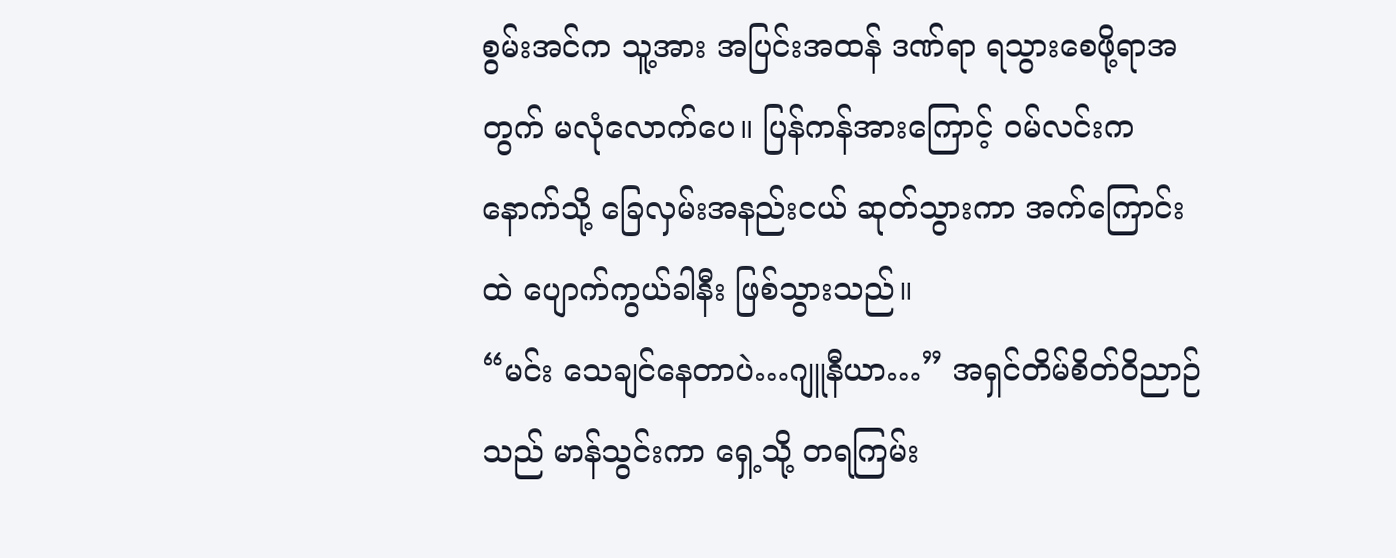စွမ်းအင်က သူ့အား အပြင်းအထန် ဒဏ်ရာ ရသွားစေဖို့ရာအတွက် မလုံလောက်ပေ။ ပြန်ကန်အားကြောင့် ဝမ်လင်းက နောက်သို့ ခြေလှမ်းအနည်းငယ် ဆုတ်သွားကာ အက်ကြောင်းထဲ ပျောက်ကွယ်ခါနီး ဖြစ်သွားသည်။
“မင်း သေချင်နေတာပဲ…ဂျူနီယာ…” အရှင်တိမ်စိတ်ဝိညာဉ်သည် မာန်သွင်းကာ ရှေ့သို့ တရကြမ်း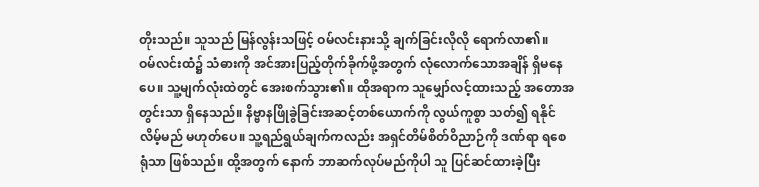တိုးသည်။ သူသည် မြန်လွန်းသဖြင့် ဝမ်လင်းနားသို့ ချက်ခြင်းလိုလို ရောက်လာ၏။
ဝမ်လင်းထံ၌ သံဓားကို အင်အားပြည့်တိုက်ခိုက်ဖို့အတွက် လုံလောက်သောအချိန် ရှိမနေပေ။ သူ့မျက်လုံးထဲတွင် အေးစက်သွား၏။ ထိုအရာက သူမျှော်လင့်ထားသည့် အတောအတွင်းသာ ရှိနေသည်။ နိဗ္ဗာနဖြိုခွဲခြင်းအဆင့်တစ်ယောက်ကို လွယ်ကူစွာ သတ်၍ ရနိုင်လိမ့်မည် မဟုတ်ပေ။ သူ့ရည်ရွယ်ချက်ကလည်း အရှင်တိမ်စိတ်ဝိညာဉ်ကို ဒဏ်ရာ ရစေရုံသာ ဖြစ်သည်။ ထို့အတွက် နောက် ဘာဆက်လုပ်မည်ကိုပါ သူ ပြင်ဆင်ထားခဲ့ပြီး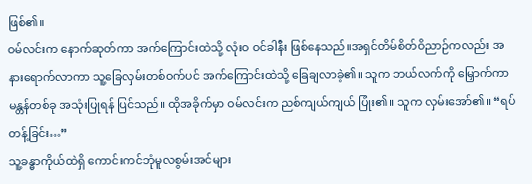ဖြစ်၏။
ဝမ်လင်းက နောက်ဆုတ်ကာ အက်ကြောင်းထဲသို့ လုံးဝ ဝင်ခါနီး ဖြစ်နေသည်။အရှင်တိမ်စိတ်ဝိညာဉ်ကလည်း အနားရောက်လာကာ သူ့ခြေလှမ်းတစ်ဝက်ပင် အက်ကြောင်းထဲသို့ ခြေချလာခဲ့၏။ သူက ဘယ်လက်ကို မြှောက်ကာ မန္တန်တစ်ခု အသုံးပြုရန် ပြင်သည်။ ထိုအခိုက်မှာ ဝမ်လင်းက ညစ်ကျယ်ကျယ် ပြုံး၏။ သူက လှမ်းအော်၏။ “ရပ်တန့်ခြင်း…”
သူ့ခန္ဓာကိုယ်ထဲရှိ ကောင်းကင်ဘုံမူလစွမ်းအင်များ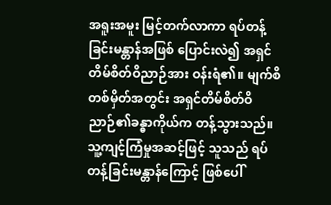အရူးအမူး မြင့်တက်လာကာ ရပ်တန့်ခြင်းမန္တာန်အဖြစ် ပြောင်းလဲ၍ အရှင်တိမ်စိတ်ဝိညာဉ်အား ဝန်းရံ၏။ မျက်စိတစ်မှိတ်အတွင်း အရှင်တိမ်စိတ်ဝိညာဉ်၏ခန္ဓာကိုယ်က တန့်သွားသည်။
သူ့ကျင့်ကြံမှုအဆင့်ဖြင့် သူသည် ရပ်တန့်ခြင်းမန္တာန်ကြောင့် ဖြစ်ပေါ်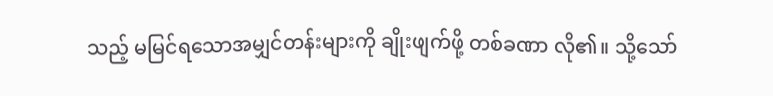သည့် မမြင်ရသောအမျှင်တန်းများကို ချိုးဖျက်ဖို့ တစ်ခဏာ လို၏။ သို့သော်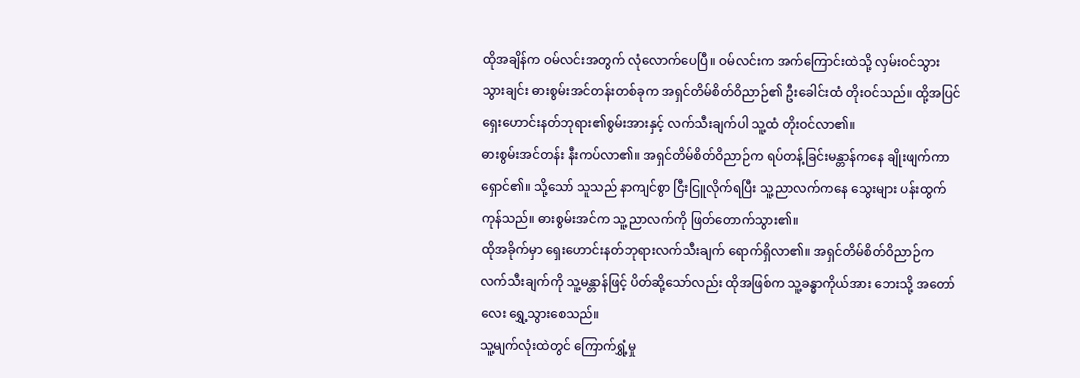ထိုအချိန်က ဝမ်လင်းအတွက် လုံလောက်ပေပြီ။ ဝမ်လင်းက အက်ကြောင်းထဲသို့ လှမ်းဝင်သွားသွားချင်း ဓားစွမ်းအင်တန်းတစ်ခုက အရှင်တိမ်စိတ်ဝိညာဉ်၏ ဦးခေါင်းထံ တိုးဝင်သည်။ ထို့အပြင် ရှေးဟောင်းနတ်ဘုရား၏စွမ်းအားနှင့် လက်သီးချက်ပါ သူ့ထံ တိုးဝင်လာ၏။
ဓားစွမ်းအင်တန်း နီးကပ်လာ၏။ အရှင်တိမ်စိတ်ဝိညာဉ်က ရပ်တန့်ခြင်းမန္တာန်ကနေ ချိုးဖျက်ကာ ရှောင်၏။ သို့သော် သူသည် နာကျင်စွာ ငြီးငြူလိုက်ရပြီး သူ့ညာလက်ကနေ သွေးများ ပန်းထွက်ကုန်သည်။ ဓားစွမ်းအင်က သူ့ညာလက်ကို ဖြတ်တောက်သွား၏။
ထိုအခိုက်မှာ ရှေးဟောင်းနတ်ဘုရားလက်သီးချက် ရောက်ရှိလာ၏။ အရှင်တိမ်စိတ်ဝိညာဉ်က လက်သီးချက်ကို သူ့မန္တာန်ဖြင့် ပိတ်ဆို့သော်လည်း ထိုအဖြစ်က သူ့ခန္ဓာကိုယ်အား ဘေးသို့ အတော်လေး ရွှေ့သွားစေသည်။
သူ့မျက်လုံးထဲတွင် ကြောက်ရွှံ့မှု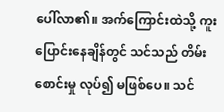ပေါ်လာ၏။ အက်ကြောင်းထဲသို့ ကူးပြောင်းနေချိန်တွင် သင်သည် တိမ်းစောင်းမှု လုပ်၍ မဖြစ်ပေ။ သင်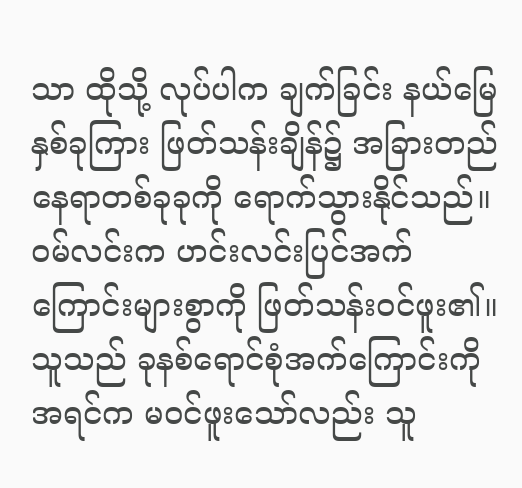သာ ထိုသို့ လုပ်ပါက ချက်ခြင်း နယ်မြေနှစ်ခုကြား ဖြတ်သန်းချိန်၌ အခြားတည်နေရာတစ်ခုခုကို ရောက်သွားနိုင်သည်။
ဝမ်လင်းက ဟင်းလင်းပြင်အက်ကြောင်းများစွာကို ဖြတ်သန်းဝင်ဖူး၏။ သူသည် ခုနစ်ရောင်စုံအက်ကြောင်းကို အရင်က မဝင်ဖူးသော်လည်း သူ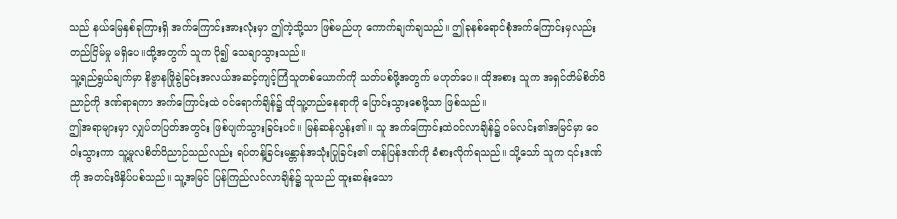သည် နယ်မြေနှစ်ခုကြားရှိ အက်ကြောင်းအားလုံးမှာ ဤကဲ့သို့သာ ဖြစ်မည်ဟု ကောက်ချက်ချသည်။ ဤခုနစ်ရောင်စုံအက်ကြောင်းမှလည်း တည်ငြိမ်မှု မရှိပေ။ထို့အတွက် သူက ပို၍ သေချာသွားသည်။
သူ့ရည်ရွယ်ချက်မှာ နိဗ္ဗာနဖြိုခွဲခြင်းအလယ်အဆင့်ကျင့်ကြံသူတစ်ယောက်ကို သတ်ပစ်ဖို့အတွက် မဟုတ်ပေ။ ထိုအစား သူက အရှင်တိမ်စိတ်ဝိညာဉ်ကို ဒဏ်ရာရကာ အက်ကြောင်းထဲ ဝင်ရောက်ချိန်၌ ထိုသူ့တည်နေရာကို ပြောင်းသွားစေဖို့သာ ဖြစ်သည်။
ဤအရာများမှာ လျှပ်တပြတ်အတွင်း ဖြစ်ပျက်သွားခြင်းပင်။ မြန်ဆန်လွန်း၏။ သူ အက်ကြောင်းထဲဝင်လာချိန်၌ ဝမ်လင်း၏အမြင်မှာ ဝေဝါးသွားကာ သူ့မူလစိတ်ဝိညာဉ်သည်လည်း ရပ်တန့်ခြင်းမန္တာန်အသုံးပြုခြင်း၏ တန်ပြန်ဒဏ်ကို ခံစားလိုက်ရသည်။ သို့သော် သူက ၎င်းဒဏ်ကို အတင်းဖိနှိပ်ပစ်သည်။ သူ့အမြင် ပြန်ကြည်လင်လာချိန်၌ သူသည် ထူးဆန်းသော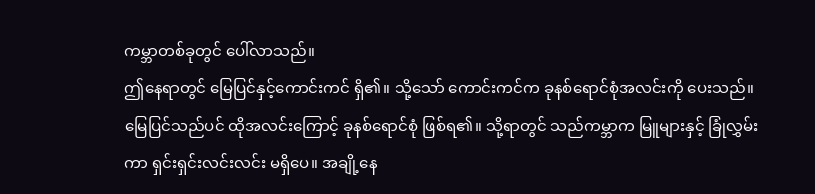ကမ္ဘာတစ်ခုတွင် ပေါ်လာသည်။
ဤနေရာတွင် မြေပြင်နှင့်ကောင်းကင် ရှိ၏။ သို့သော် ကောင်းကင်က ခုနစ်ရောင်စုံအလင်းကို ပေးသည်။ မြေပြင်သည်ပင် ထိုအလင်းကြောင့် ခုနစ်ရောင်စုံ ဖြစ်ရ၏။ သို့ရာတွင် သည်ကမ္ဘာက မြူများနှင့် ခြုံလွှမ်းကာ ရှင်းရှင်းလင်းလင်း မရှိပေ။ အချို့နေ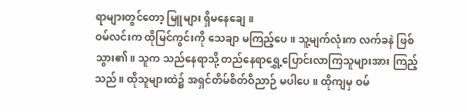ရာများတွင်တော့ မြူများ ရှိမနေချေ။
ဝမ်လင်းက ထိုမြင်ကွင်းကို သေချာ မကြည့်ပေ။ သူ့မျက်လုံးက လက်ခနဲ ဖြစ်သွား၏။ သူက သည်နေရာသို့ တည်နေရာရွှေ့ပြောင်းလာကြသူများအား ကြည့်သည်။ ထိုသူများထဲ၌ အရှင်တိမ်စိတ်ဝိညာဉ် မပါပေ။ ထိုကျမှ ဝမ်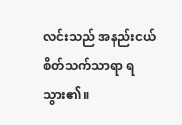လင်းသည် အနည်းငယ် စိတ်သက်သာရာ ရသွား၏။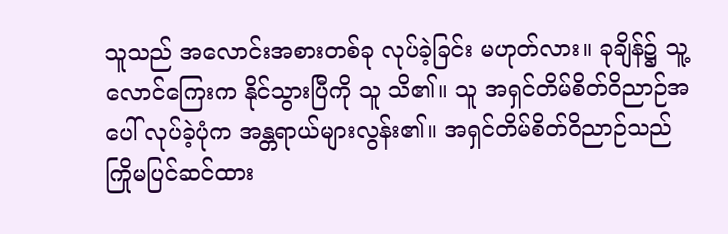သူသည် အလောင်းအစားတစ်ခု လုပ်ခဲ့ခြင်း မဟုတ်လား။ ခုချိန်၌ သူ့ လောင်ကြေးက နိုင်သွားပြီကို သူ သိ၏။ သူ အရှင်တိမ်စိတ်ဝိညာဉ်အပေါ် လုပ်ခဲ့ပုံက အန္တရာယ်များလွန်း၏။ အရှင်တိမ်စိတ်ဝိညာဉ်သည် ကြိုမပြင်ဆင်ထား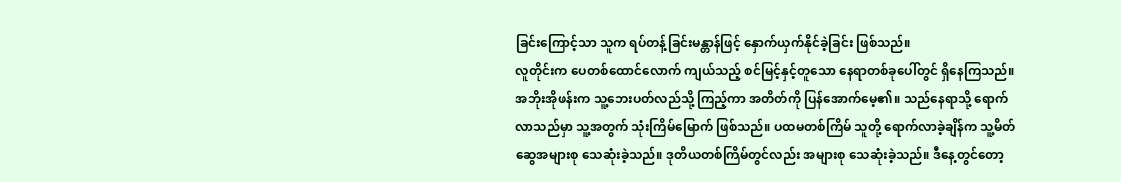ခြင်းကြောင့်သာ သူက ရပ်တန့်ခြင်းမန္တာန်ဖြင့် နှောက်ယှက်နိုင်ခဲ့ခြင်း ဖြစ်သည်။
လူတိုင်းက ပေတစ်ထောင်လောက် ကျယ်သည့် စင်မြင့်နှင့်တူသော နေရာတစ်ခုပေါ်တွင် ရှိနေကြသည်။အဘိုးအိုဖန်းက သူ့ဘေးပတ်လည်သို့ ကြည့်ကာ အတိတ်ကို ပြန်အောက်မေ့၏။ သည်နေရာသို့ ရောက်လာသည်မှာ သူ့အတွက် သုံးကြိမ်မြောက် ဖြစ်သည်။ ပထမတစ်ကြိမ် သူတို့ ရောက်လာခဲ့ချိန်က သူ့မိတ်ဆွေအများစု သေဆုံးခဲ့သည်။ ဒုတိယတစ်ကြိမ်တွင်လည်း အများစု သေဆုံးခဲ့သည်။ ဒီနေ့တွင်တော့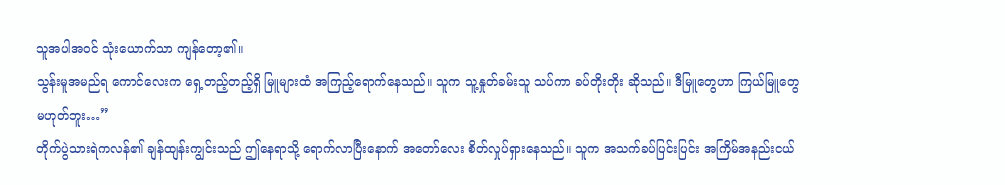သူအပါအဝင် သုံးယောက်သာ ကျန်တော့၏။
သွန်းမူအမည်ရ ကောင်လေးက ရှေ့တည့်တည့်ရှိ မြူများထံ အကြည့်ရောက်နေသည်။ သူက သူ့နှုတ်ခမ်းသူ သပ်ကာ ခပ်တိုးတိုး ဆိုသည်။ ဒီမြူတွေဟာ ကြယ်မြူတွေ မဟုတ်ဘူး…”
တိုက်ပွဲသားရဲကလန်၏ ချန်ထျန်းကျွင်းသည် ဤနေရာသို့ ရောက်လာပြီးနောက် အတော်လေး စိတ်လှုပ်ရှားနေသည်။ သူက အသက်ခပ်ပြင်းပြင်း အကြိမ်အနည်းငယ်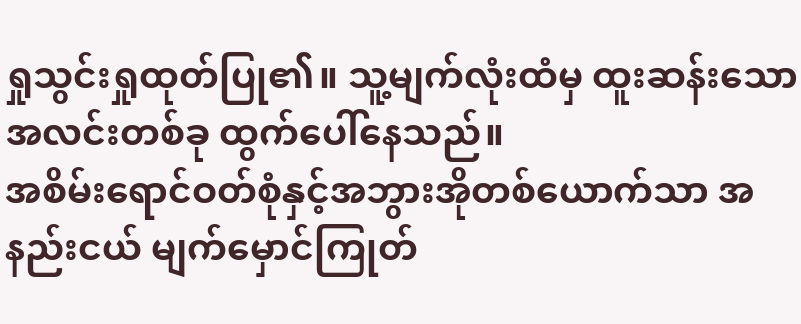ရှုသွင်းရှုထုတ်ပြု၏။ သူ့မျက်လုံးထံမှ ထူးဆန်းသောအလင်းတစ်ခု ထွက်ပေါ်နေသည်။
အစိမ်းရောင်ဝတ်စုံနှင့်အဘွားအိုတစ်ယောက်သာ အနည်းငယ် မျက်မှောင်ကြုတ်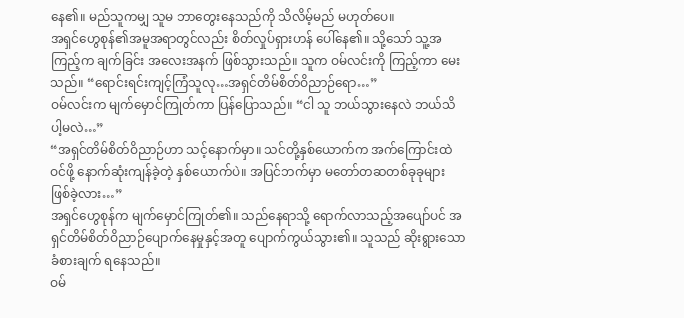နေ၏။ မည်သူကမျှ သူမ ဘာတွေးနေသည်ကို သိလိမ့်မည် မဟုတ်ပေ။
အရှင်ဟွေစုန်၏အမူအရာတွင်လည်း စိတ်လှုပ်ရှားဟန် ပေါ်နေ၏။ သို့သော် သူ့အကြည့်က ချက်ခြင်း အလေးအနက် ဖြစ်သွားသည်။ သူက ဝမ်လင်းကို ကြည့်ကာ မေးသည်။ “ရောင်းရင်းကျင့်ကြံသူလု…အရှင်တိမ်စိတ်ဝိညာဉ်ရော…”
ဝမ်လင်းက မျက်မှောင်ကြုတ်ကာ ပြန်ပြောသည်။ “ငါ သူ ဘယ်သွားနေလဲ ဘယ်သိပါ့မလဲ…”
“အရှင်တိမ်စိတ်ဝိညာဉ်ဟာ သင့်နောက်မှာ။ သင်တို့နှစ်ယောက်က အက်ကြောင်းထဲ ဝင်ဖို့ နောက်ဆုံးကျန်ခဲ့တဲ့ နှစ်ယောက်ပဲ။ အပြင်ဘက်မှာ မတော်တဆတစ်ခုခုများ ဖြစ်ခဲ့လား…”
အရှင်ဟွေစုန်က မျက်မှောင်ကြုတ်၏။ သည်နေရာသို့ ရောက်လာသည့်အပျော်ပင် အရှင်တိမ်စိတ်ဝိညာဉ်ပျောက်နေမှုနှင့်အတူ ပျောက်ကွယ်သွား၏။ သူသည် ဆိုးရွားသောခံစားချက် ရနေသည်။
ဝမ်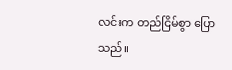လင်းက တည်ငြိမ်စွာ ပြောသည်။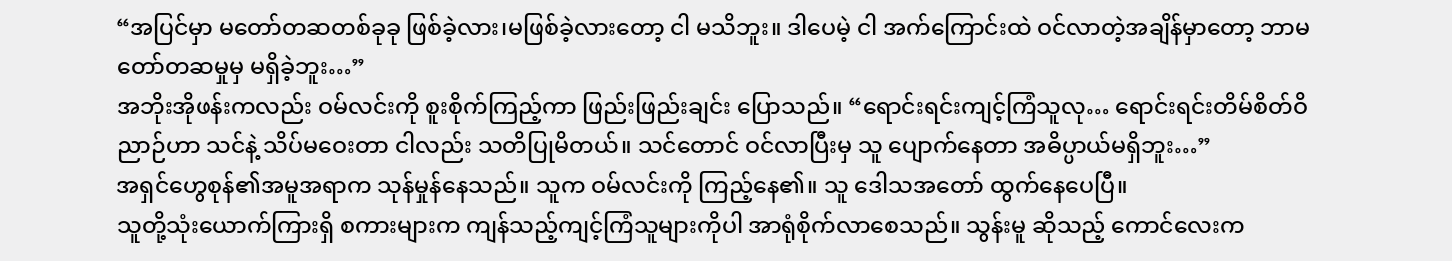“အပြင်မှာ မတော်တဆတစ်ခုခု ဖြစ်ခဲ့လား၊မဖြစ်ခဲ့လားတော့ ငါ မသိဘူး။ ဒါပေမဲ့ ငါ အက်ကြောင်းထဲ ဝင်လာတဲ့အချိန်မှာတော့ ဘာမတော်တဆမှုမှ မရှိခဲ့ဘူး…”
အဘိုးအိုဖန်းကလည်း ဝမ်လင်းကို စူးစိုက်ကြည့်ကာ ဖြည်းဖြည်းချင်း ပြောသည်။ “ရောင်းရင်းကျင့်ကြံသူလု… ရောင်းရင်းတိမ်စိတ်ဝိညာဉ်ဟာ သင်နဲ့ သိပ်မဝေးတာ ငါလည်း သတိပြုမိတယ်။ သင်တောင် ဝင်လာပြီးမှ သူ ပျောက်နေတာ အဓိပ္ပာယ်မရှိဘူး…”
အရှင်ဟွေစုန်၏အမူအရာက သုန်မှုန်နေသည်။ သူက ဝမ်လင်းကို ကြည့်နေ၏။ သူ ဒေါသအတော် ထွက်နေပေပြီ။
သူတို့သုံးယောက်ကြားရှိ စကားများက ကျန်သည့်ကျင့်ကြံသူများကိုပါ အာရုံစိုက်လာစေသည်။ သွန်းမူ ဆိုသည့် ကောင်လေးက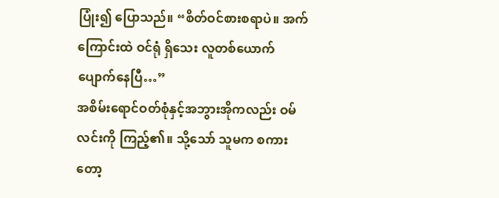ပြုံး၍ ပြောသည်။ “စိတ်ဝင်စားစရာပဲ။ အက်ကြောင်းထဲ ဝင်ရုံ ရှိသေး လူတစ်ယောက် ပျောက်နေပြီ…”
အစိမ်းရောင်ဝတ်စုံနှင့်အဘွားအိုကလည်း ဝမ်လင်းကို ကြည့်၏။ သို့သော် သူမက စကားတော့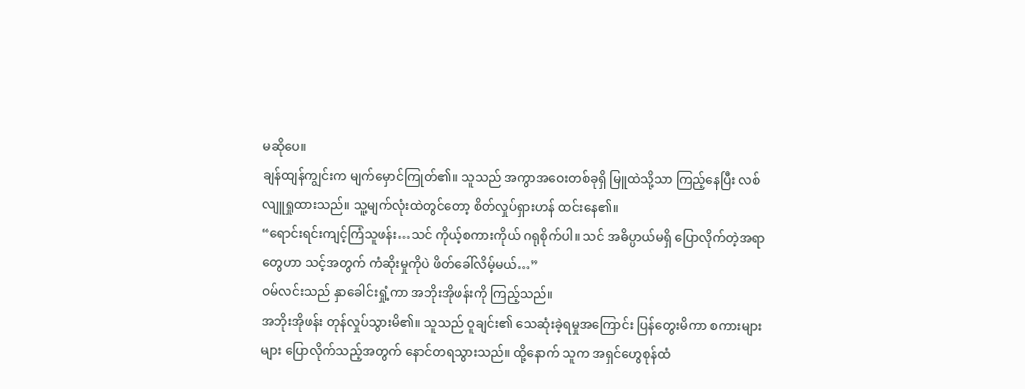မဆိုပေ။
ချန်ထျန်ကျွင်းက မျက်မှောင်ကြုတ်၏။ သူသည် အကွာအဝေးတစ်ခုရှိ မြူထဲသို့သာ ကြည့်နေပြီး လစ်လျူရှုထားသည်။ သူ့မျက်လုံးထဲတွင်တော့ စိတ်လှုပ်ရှားဟန် ထင်းနေ၏။
“ရောင်းရင်းကျင့်ကြံသူဖန်း…သင် ကိုယ့်စကားကိုယ် ဂရုစိုက်ပါ။ သင် အဓိပ္ပာယ်မရှိ ပြောလိုက်တဲ့အရာတွေဟာ သင့်အတွက် ကံဆိုးမှုကိုပဲ ဖိတ်ခေါ်လိမ့်မယ်…”
ဝမ်လင်းသည် နှာခေါင်းရှုံ့ကာ အဘိုးအိုဖန်းကို ကြည့်သည်။
အဘိုးအိုဖန်း တုန်လှုပ်သွားမိ၏။ သူသည် ဝူချင်း၏ သေဆုံးခဲ့ရမှုအကြောင်း ပြန်တွေးမိကာ စကားများများ ပြောလိုက်သည့်အတွက် နောင်တရသွားသည်။ ထို့နောက် သူက အရှင်ဟွေစုန်ထံ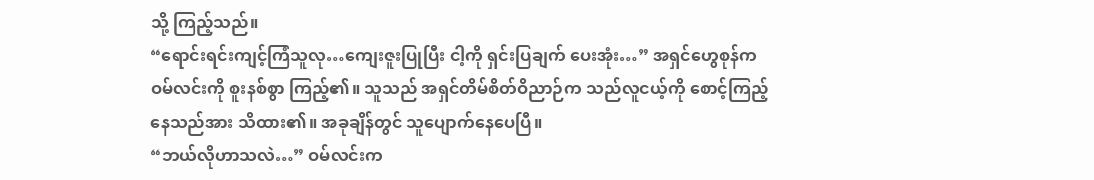သို့ ကြည့်သည်။
“ရောင်းရင်းကျင့်ကြံသူလု…ကျေးဇူးပြုပြီး ငါ့ကို ရှင်းပြချက် ပေးအုံး…” အရှင်ဟွေစုန်က ဝမ်လင်းကို စူးနစ်စွာ ကြည့်၏။ သူသည် အရှင်တိမ်စိတ်ဝိညာဉ်က သည်လူငယ့်ကို စောင့်ကြည့်နေသည်အား သိထား၏။ အခုချိန်တွင် သူပျောက်နေပေပြီ။
“ဘယ်လိုဟာသလဲ…” ဝမ်လင်းက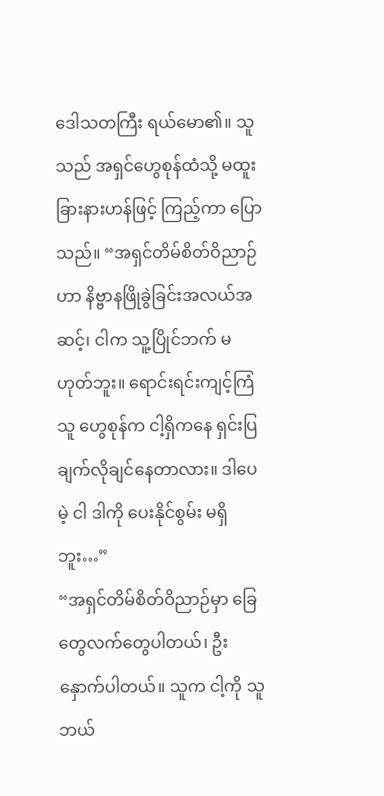ဒေါသတကြီး ရယ်မော၏။ သူသည် အရှင်ဟွေစုန်ထံသို့ မထူးခြားနားဟန်ဖြင့် ကြည့်ကာ ပြောသည်။ “အရှင်တိမ်စိတ်ဝိညာဉ်ဟာ နိဗ္ဗာနဖြိုခွဲခြင်းအလယ်အဆင့်၊ ငါက သူ့ပြိုင်ဘက် မဟုတ်ဘူး။ ရောင်းရင်းကျင့်ကြံသူ ဟွေစုန်က ငါ့ရှိကနေ ရှင်းပြချက်လိုချင်နေတာလား။ ဒါပေမဲ့ ငါ ဒါကို ပေးနိုင်စွမ်း မရှိဘူး…”
“အရှင်တိမ်စိတ်ဝိညာဉ်မှာ ခြေတွေလက်တွေပါတယ်၊ ဦးနှောက်ပါတယ်။ သူက ငါ့ကို သူ ဘယ်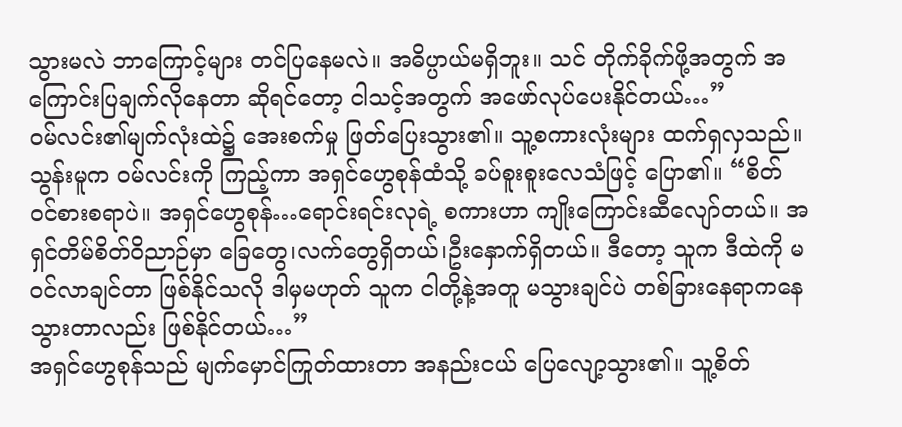သွားမလဲ ဘာကြောင့်များ တင်ပြနေမလဲ။ အဓိပ္ပာယ်မရှိဘူး။ သင် တိုက်ခိုက်ဖို့အတွက် အကြောင်းပြချက်လိုနေတာ ဆိုရင်တော့ ငါသင့်အတွက် အဖော်လုပ်ပေးနိုင်တယ်…”
ဝမ်လင်း၏မျက်လုံးထဲ၌ အေးစက်မှု ဖြတ်ပြေးသွား၏။ သူ့စကားလုံးများ ထက်ရှလှသည်။
သွန်းမူက ဝမ်လင်းကို ကြည့်ကာ အရှင်ဟွေစုန်ထံသို့ ခပ်စူးစူးလေသံဖြင့် ပြော၏။ “စိတ်ဝင်စားစရာပဲ။ အရှင်ဟွေစုန်…ရောင်းရင်းလုရဲ့ စကားဟာ ကျိုးကြောင်းဆီလျော်တယ်။ အရှင်တိမ်စိတ်ဝိညာဉ်မှာ ခြေတွေ၊လက်တွေရှိတယ်၊ဦးနှောက်ရှိတယ်။ ဒီတော့ သူက ဒီထဲကို မဝင်လာချင်တာ ဖြစ်နိုင်သလို ဒါမှမဟုတ် သူက ငါတို့နဲ့အတူ မသွားချင်ပဲ တစ်ခြားနေရာကနေ သွားတာလည်း ဖြစ်နိုင်တယ်…”
အရှင်ဟွေစုန်သည် မျက်မှောင်ကြုတ်ထားတာ အနည်းငယ် ပြေလျော့သွား၏။ သူ့စိတ်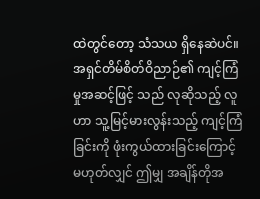ထဲတွင်တော့ သံသယ ရှိနေဆဲပင်။ အရှင်တိမ်စိတ်ဝိညာဉ်၏ ကျင့်ကြံမှုအဆင့်ဖြင့် သည် လုဆိုသည့် လူဟာ သူ့မြင့်မားလွန်းသည့် ကျင့်ကြံခြင်းကို ဖုံးကွယ်ထားခြင်းကြောင့် မဟုတ်လျှင် ဤမျှ အချိန်တိုအ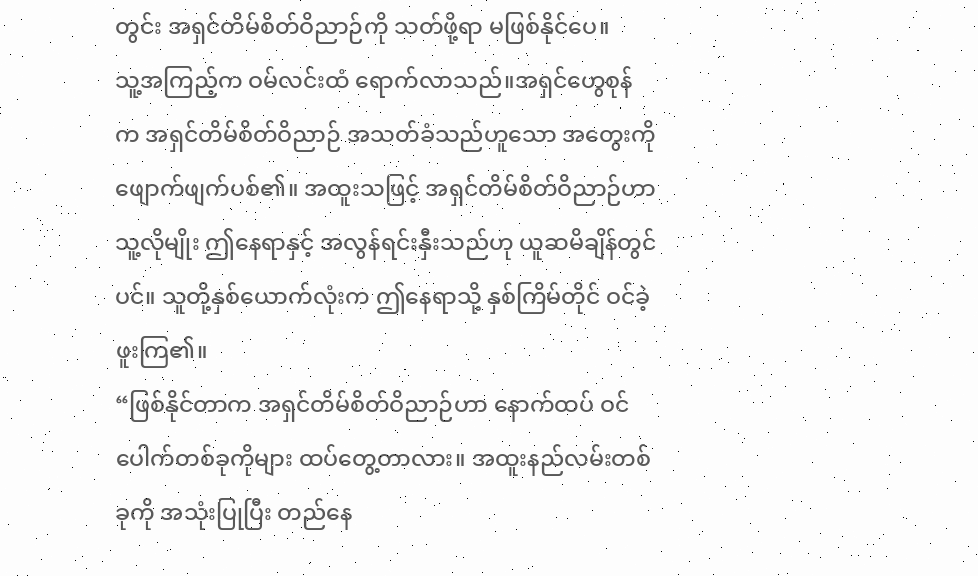တွင်း အရှင်တိမ်စိတ်ဝိညာဉ်ကို သတ်ဖို့ရာ မဖြစ်နိုင်ပေ။
သူ့အကြည့်က ဝမ်လင်းထံ ရောက်လာသည်။အရှင်ဟွေစုန်က အရှင်တိမ်စိတ်ဝိညာဉ် အသတ်ခံသည်ဟူသော အတွေးကို ဖျောက်ဖျက်ပစ်၏။ အထူးသဖြင့် အရှင်တိမ်စိတ်ဝိညာဉ်ဟာ သူ့လိုမျိုး ဤနေရာနှင့် အလွန်ရင်းနှီးသည်ဟု ယူဆမိချိန်တွင်ပင်။ သူတို့နှစ်ယောက်လုံးက ဤနေရာသို့ နှစ်ကြိမ်တိုင် ဝင်ခဲ့ဖူးကြ၏။
“ဖြစ်နိုင်တာက အရှင်တိမ်စိတ်ဝိညာဉ်ဟာ နောက်ထပ် ဝင်ပေါက်တစ်ခုကိုများ ထပ်တွေ့တာလား။ အထူးနည်လမ်းတစ်ခုကို အသုံးပြုပြီး တည်နေ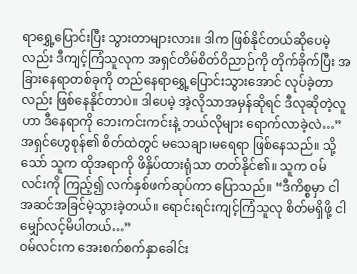ရာရွှေ့ပြောင်းပြီး သွားတာများလား။ ဒါက ဖြစ်နိုင်တယ်ဆိုပေမဲ့လည်း ဒီကျင့်ကြံသူလုက အရှင်တိမ်စိတ်ဝိညာဉ်ကို တိုက်ခိုက်ပြီး အခြားနေရာတစ်ခုကို တည်နေရာရွှေ့ပြောင်းသွားအောင် လုပ်ခဲ့တာလည်း ဖြစ်နေနိုင်တာပဲ။ ဒါပေမဲ့ အဲ့လိုသာအမှန်ဆိုရင် ဒီလုဆိုတဲ့လူဟာ ဒီနေရာကို ဘေးကင်းကင်းနဲ့ ဘယ်လိုများ ရောက်လာခဲ့လဲ…”
အရှင်ဟွေစုန်၏ စိတ်ထဲတွင် မသေချာ၊မရေရာ ဖြစ်နေသည်။ သို့သော် သူက ထိုအရာကို ဖိနှိပ်ထားရုံသာ တတ်နိုင်၏။ သူက ဝမ်လင်းကို ကြည့်၍ လက်နှစ်ဖက်ဆုပ်ကာ ပြောသည်။ “ဒီကိစ္စမှာ ငါ အဆင်အခြင်မဲ့သွားခဲ့တယ်။ ရောင်းရင်းကျင့်ကြံသူလု စိတ်မရှိဖို့ ငါ မျှော်လင့်မိပါတယ်…”
ဝမ်လင်းက အေးစက်စက်နှာခေါင်း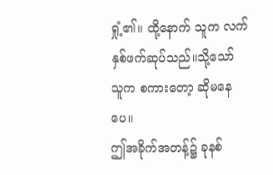ရှုံ့၏။ ထို့နောက် သူက လက်နှစ်ဖက်ဆုပ်သည်။သို့သော် သူက စကားတော့ ဆိုမနေပေ။
ဤအခိုက်အတန့်၌ ခုနစ်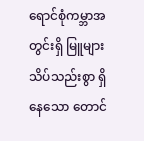ရောင်စုံကမ္ဘာအတွင်းရှိ မြူများသိပ်သည်းစွာ ရှိနေသော တောင်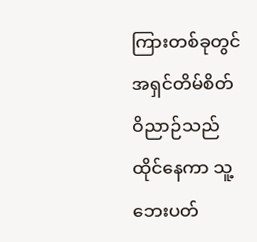ကြားတစ်ခုတွင် အရှင်တိမ်စိတ်ဝိညာဉ်သည် ထိုင်နေကာ သူ့ဘေးပတ်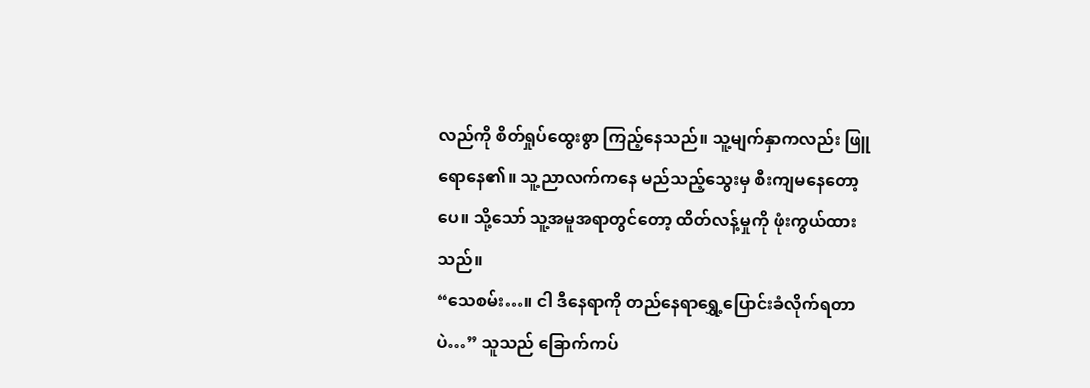လည်ကို စိတ်ရှုပ်ထွေးစွာ ကြည့်နေသည်။ သူ့မျက်နှာကလည်း ဖြူရောနေ၏။ သူ့ညာလက်ကနေ မည်သည့်သွေးမှ စီးကျမနေတော့ပေ။ သို့သော် သူ့အမူအရာတွင်တော့ ထိတ်လန့်မှုကို ဖုံးကွယ်ထားသည်။
“သေစမ်း…။ ငါ ဒီနေရာကို တည်နေရာရွှေ့ပြောင်းခံလိုက်ရတာပဲ…” သူသည် ခြောက်ကပ်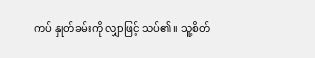ကပ် နှုတ်ခမ်းကို လျှာဖြင့် သပ်၏။ သူ့စိတ်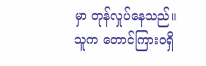မှာ တုန်လှုပ်နေသည်။ သူက တောင်ကြားဝရှိ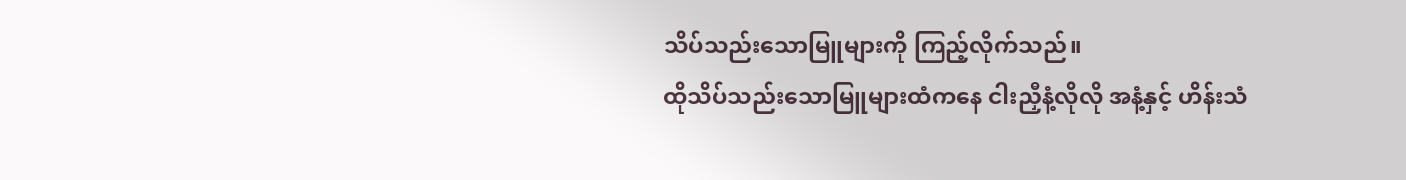သိပ်သည်းသောမြူများကို ကြည့်လိုက်သည်။
ထိုသိပ်သည်းသောမြူများထံကနေ ငါးညှီနံ့လိုလို အနံ့နှင့် ဟိန်းသံ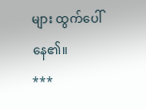များ ထွက်ပေါ်နေ၏။
***